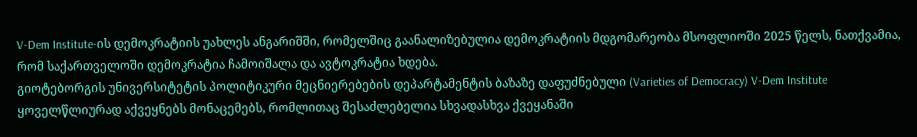V-Dem Institute-ის დემოკრატიის უახლეს ანგარიშში, რომელშიც გაანალიზებულია დემოკრატიის მდგომარეობა მსოფლიოში 2025 წელს, ნათქვამია, რომ საქართველოში დემოკრატია ჩამოიშალა და ავტოკრატია ხდება.
გიოტებორგის უნივერსიტეტის პოლიტიკური მეცნიერებების დეპარტამენტის ბაზაზე დაფუძნებული (Varieties of Democracy) V-Dem Institute ყოველწლიურად აქვეყნებს მონაცემებს, რომლითაც შესაძლებელია სხვადასხვა ქვეყანაში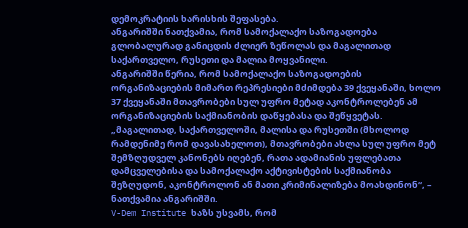დემოკრატიის ხარისხის შეფასება.
ანგარიშში ნათქვამია, რომ სამოქალაქო საზოგადოება გლობალურად განიცდის ძლიერ ზეწოლას და მაგალითად საქართველო, რუსეთი და მალია მოყვანილი.
ანგარიშში წერია, რომ სამოქალაქო საზოგადოების ორგანიზაციების მიმართ რეპრესიები მძიმდება 39 ქვეყანაში, ხოლო 37 ქვეყანაში მთავრობები სულ უფრო მეტად აკონტროლებენ ამ ორგანიზაციების საქმიანობის დაწყებასა და შეწყვეტას.
„მაგალითად, საქართველოში, მალისა და რუსეთში (მხოლოდ რამდენიმე რომ დავასახელოთ), მთავრობები ახლა სულ უფრო მეტ შემზღუდველ კანონებს იღებენ, რათა ადამიანის უფლებათა დამცველებისა და სამოქალაქო აქტივისტების საქმიანობა შეზღუდონ, აკონტროლონ ან მათი კრიმინალიზება მოახდინონ“, – ნათქვამია ანგარიშში.
V-Dem Institute ხაზს უსვამს, რომ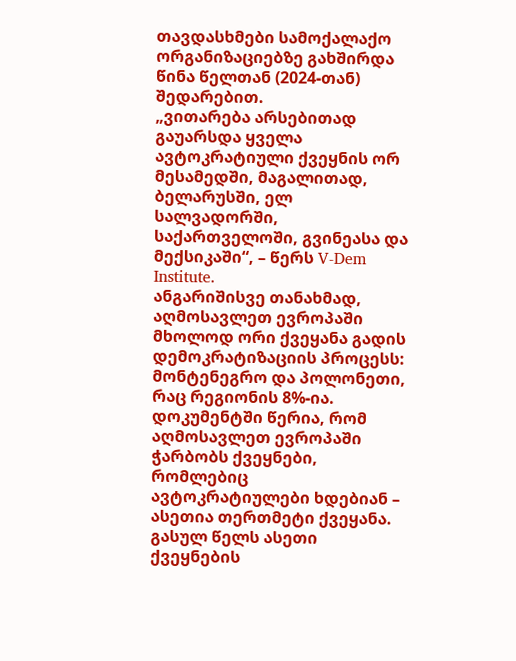თავდასხმები სამოქალაქო ორგანიზაციებზე გახშირდა წინა წელთან (2024-თან) შედარებით.
„ვითარება არსებითად გაუარსდა ყველა ავტოკრატიული ქვეყნის ორ მესამედში, მაგალითად, ბელარუსში, ელ სალვადორში, საქართველოში, გვინეასა და მექსიკაში“, – წერს V-Dem Institute.
ანგარიშისვე თანახმად, აღმოსავლეთ ევროპაში მხოლოდ ორი ქვეყანა გადის დემოკრატიზაციის პროცესს: მონტენეგრო და პოლონეთი, რაც რეგიონის 8%-ია.
დოკუმენტში წერია, რომ აღმოსავლეთ ევროპაში ჭარბობს ქვეყნები, რომლებიც ავტოკრატიულები ხდებიან – ასეთია თერთმეტი ქვეყანა. გასულ წელს ასეთი ქვეყნების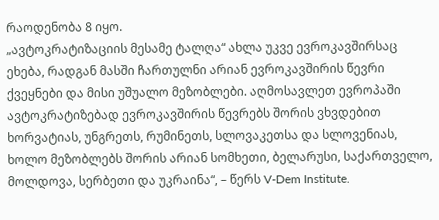რაოდენობა 8 იყო.
„ავტოკრატიზაციის მესამე ტალღა“ ახლა უკვე ევროკავშირსაც ეხება, რადგან მასში ჩართულნი არიან ევროკავშირის წევრი ქვეყნები და მისი უშუალო მეზობლები. აღმოსავლეთ ევროპაში ავტოკრატიზებად ევროკავშირის წევრებს შორის ვხვდებით ხორვატიას, უნგრეთს, რუმინეთს, სლოვაკეთსა და სლოვენიას, ხოლო მეზობლებს შორის არიან სომხეთი, ბელარუსი, საქართველო, მოლდოვა, სერბეთი და უკრაინა“, – წერს V-Dem Institute.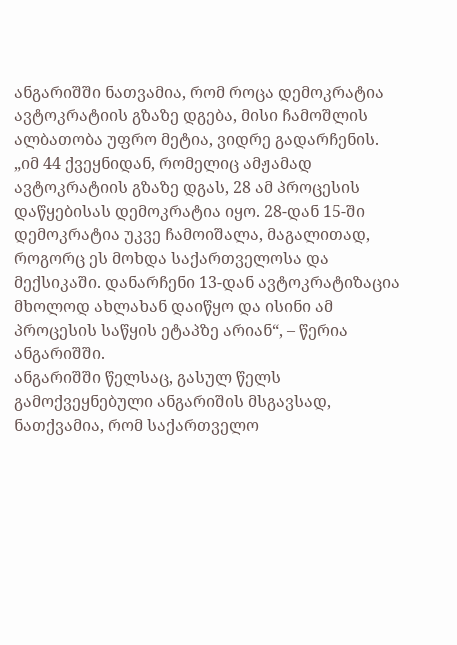ანგარიშში ნათვამია, რომ როცა დემოკრატია ავტოკრატიის გზაზე დგება, მისი ჩამოშლის ალბათობა უფრო მეტია, ვიდრე გადარჩენის.
„იმ 44 ქვეყნიდან, რომელიც ამჟამად ავტოკრატიის გზაზე დგას, 28 ამ პროცესის დაწყებისას დემოკრატია იყო. 28-დან 15-ში დემოკრატია უკვე ჩამოიშალა, მაგალითად, როგორც ეს მოხდა საქართველოსა და მექსიკაში. დანარჩენი 13-დან ავტოკრატიზაცია მხოლოდ ახლახან დაიწყო და ისინი ამ პროცესის საწყის ეტაპზე არიან“, – წერია ანგარიშში.
ანგარიშში წელსაც, გასულ წელს გამოქვეყნებული ანგარიშის მსგავსად, ნათქვამია, რომ საქართველო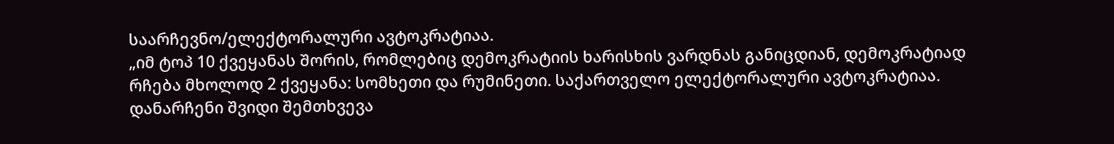საარჩევნო/ელექტორალური ავტოკრატიაა.
„იმ ტოპ 10 ქვეყანას შორის, რომლებიც დემოკრატიის ხარისხის ვარდნას განიცდიან, დემოკრატიად რჩება მხოლოდ 2 ქვეყანა: სომხეთი და რუმინეთი. საქართველო ელექტორალური ავტოკრატიაა. დანარჩენი შვიდი შემთხვევა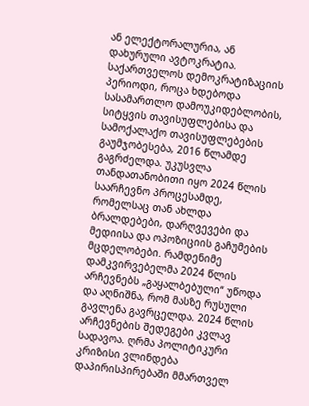ან ელექტორალურია, ან დახურული ავტოკრატია.
საქართველოს დემოკრატიზაციის პერიოდი, როცა ხდებოდა სასამართლო დამოუკიდებლობის, სიტყვის თავისუფლებისა და სამოქალაქო თავისუფლებების გაუმჯობესება, 2016 წლამდე გაგრძელდა. უკუსვლა თანდათანობითი იყო 2024 წლის საარჩევნო პროცესამდე, რომელსაც თან ახლდა ბრალდებები, დარღვევები და მედიისა და ოპოზიციის გაჩუმების მცდელობები. რამდენიმე დამკვირვებელმა 2024 წლის არჩევნებს „გაყალბებული“ უწოდა და აღნიშნა, რომ მასზე რუსული გავლენა გავრცელდა. 2024 წლის არჩევნების შედეგები კვლავ სადავოა. ღრმა პოლიტიკური კრიზისი ვლინდება დაპირისპირებაში მმართველ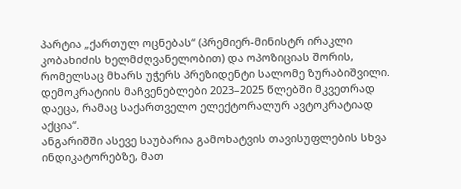პარტია „ქართულ ოცნებას“ (პრემიერ-მინისტრ ირაკლი კობახიძის ხელმძღვანელობით) და ოპოზიციას შორის, რომელსაც მხარს უჭერს პრეზიდენტი სალომე ზურაბიშვილი. დემოკრატიის მაჩვენებლები 2023–2025 წლებში მკვეთრად დაეცა, რამაც საქართველო ელექტორალურ ავტოკრატიად აქცია“.
ანგარიშში ასევე საუბარია გამოხატვის თავისუფლების სხვა ინდიკატორებზე, მათ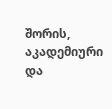შორის, აკადემიური და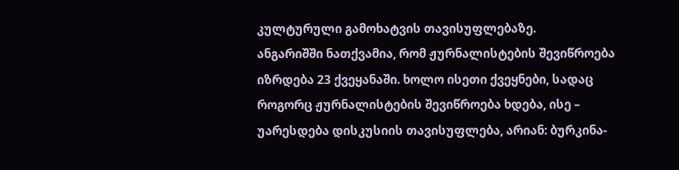კულტურული გამოხატვის თავისუფლებაზე.
ანგარიშში ნათქვამია, რომ ჟურნალისტების შევიწროება იზრდება 23 ქვეყანაში. ხოლო ისეთი ქვეყნები, სადაც როგორც ჟურნალისტების შევიწროება ხდება, ისე – უარესდება დისკუსიის თავისუფლება, არიან: ბურკინა-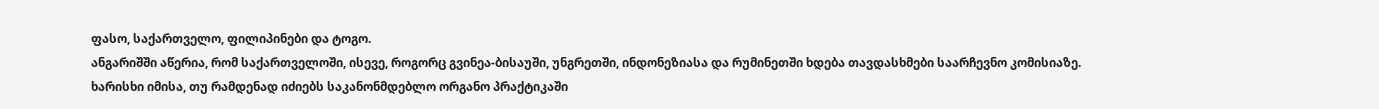ფასო, საქართველო, ფილიპინები და ტოგო.
ანგარიშში აწერია, რომ საქართველოში, ისევე, როგორც გვინეა-ბისაუში, უნგრეთში, ინდონეზიასა და რუმინეთში ხდება თავდასხმები საარჩევნო კომისიაზე.
ხარისხი იმისა, თუ რამდენად იძიებს საკანონმდებლო ორგანო პრაქტიკაში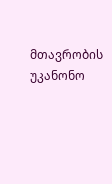მთავრობის უკანონო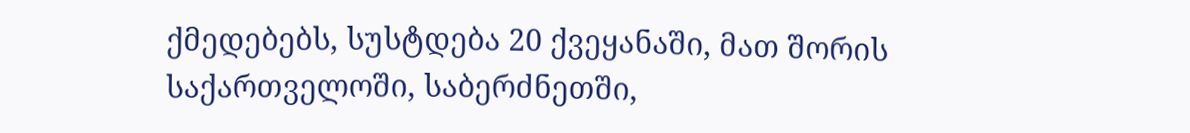ქმედებებს, სუსტდება 20 ქვეყანაში, მათ შორის საქართველოში, საბერძნეთში,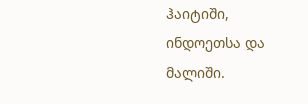ჰაიტიში, ინდოეთსა და მალიში.